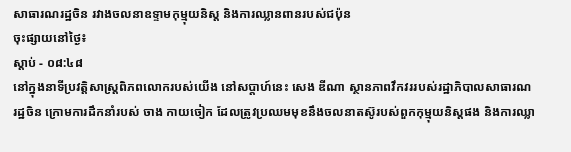សាធារណរដ្ឋចិន រវាងចលនាឧទ្ទាមកុម្មុយនិស្ត និងការឈ្លានពានរបស់ជប៉ុន
ចុះផ្សាយនៅថ្ងៃ៖
ស្តាប់ - ០៨:៤៨
នៅក្នុងនាទីប្រវត្តិសាស្រ្តពិភពលោករបស់យើង នៅសប្តាហ៍នេះ សេង ឌីណា ស្ថានភាពវឹកវររបស់រដ្ឋាភិបាលសាធារណរដ្ឋចិន ក្រោមការដឹកនាំរបស់ ចាង កាយចៀក ដែលត្រូវប្រឈមមុខនឹងចលនាតស៊ូរបស់ពួកកុម្មុយនិស្តផង និងការឈ្លា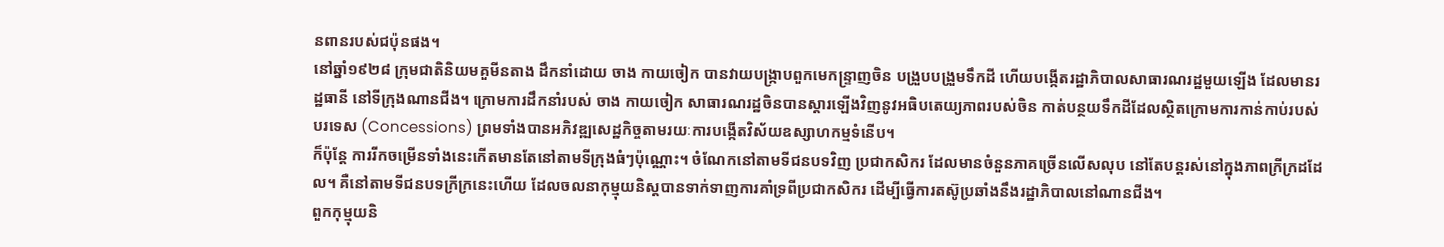នពានរបស់ជប៉ុនផង។
នៅឆ្នាំ១៩២៨ ក្រុមជាតិនិយមគួមីនតាង ដឹកនាំដោយ ចាង កាយចៀក បានវាយបង្រ្កាបពួកមេកន្ទ្រាញចិន បង្រួបបង្រួមទឹកដី ហើយបង្កើតរដ្ឋាភិបាលសាធារណរដ្ឋមួយឡើង ដែលមានរដ្ឋធានី នៅទីក្រុងណានជីង។ ក្រោមការដឹកនាំរបស់ ចាង កាយចៀក សាធារណរដ្ឋចិនបានស្តារឡើងវិញនូវអធិបតេយ្យភាពរបស់ចិន កាត់បន្ថយទឹកដីដែលស្ថិតក្រោមការកាន់កាប់របស់បរទេស (Concessions) ព្រមទាំងបានអភិវឌ្ឍសេដ្ឋកិច្ចតាមរយៈការបង្កើតវិស័យឧស្សាហកម្មទំនើប។
ក៏ប៉ុន្តែ ការរីកចម្រើនទាំងនេះកើតមានតែនៅតាមទីក្រុងធំៗប៉ុណ្ណោះ។ ចំណែកនៅតាមទីជនបទវិញ ប្រជាកសិករ ដែលមានចំនួនភាគច្រើនលើសលុប នៅតែបន្តរស់នៅក្នុងភាពក្រីក្រដដែល។ គឺនៅតាមទីជនបទក្រីក្រនេះហើយ ដែលចលនាកុម្មុយនិស្តបានទាក់ទាញការគាំទ្រពីប្រជាកសិករ ដើម្បីធ្វើការតស៊ូប្រឆាំងនឹងរដ្ឋាភិបាលនៅណានជីង។
ពួកកុម្មុយនិ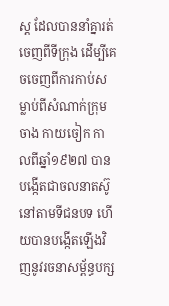ស្ត ដែលបាននាំគ្នារត់ចេញពីទីក្រុង ដើម្បីគេចចេញពីការកាប់សម្លាប់ពីសំណាក់ក្រុមចាង កាយចៀក កាលពីឆ្នាំ១៩២៧ បានបង្កើតជាចលនាតស៊ូនៅតាមទីជនបទ ហើយបានបង្កើតឡើងវិញនូវរចនាសម្ព័ន្ធបក្ស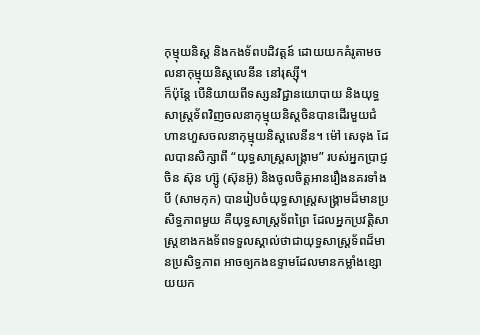កុម្មុយនិស្ត និងកងទ័ពបដិវត្តន៍ ដោយយកគំរូតាមចលនាកុម្មុយនិស្តលេនីន នៅរុស្ស៊ី។
ក៏ប៉ុន្តែ បើនិយាយពីទស្សនវិជ្ជានយោបាយ និងយុទ្ធសាស្រ្តទ័ពវិញចលនាកុម្មុយនិស្តចិនបានដើរមួយជំហានហួសចលនាកុម្មុយនិស្តលេនីន។ ម៉ៅ សេទុង ដែលបានសិក្សាពី “យុទ្ធសាស្រ្តសង្រ្គាម” របស់អ្នកប្រាជ្ញចិន ស៊ុន ហ្ស៊ូ (ស៊ុនអ៊ូ) និងចូលចិត្តអានរឿងនគរទាំងបី (សាមកុក) បានរៀបចំយុទ្ធសាស្រ្តសង្រ្គាមដ៏មានប្រសិទ្ធភាពមួយ គឺយុទ្ធសាស្រ្តទ័ពព្រៃ ដែលអ្នកប្រវត្តិសាស្រ្តខាងកងទ័ពទទួលស្គាល់ថាជាយុទ្ធសាស្រ្តទ័ពដ៏មានប្រសិទ្ធភាព អាចឲ្យកងឧទ្ទាមដែលមានកម្លាំងខ្សោយយក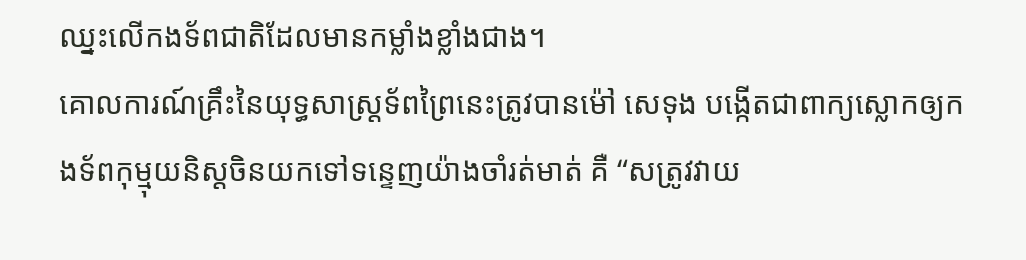ឈ្នះលើកងទ័ពជាតិដែលមានកម្លាំងខ្លាំងជាង។
គោលការណ៍គ្រឹះនៃយុទ្ធសាស្រ្តទ័ពព្រៃនេះត្រូវបានម៉ៅ សេទុង បង្កើតជាពាក្យស្លោកឲ្យកងទ័ពកុម្មុយនិស្តចិនយកទៅទន្ទេញយ៉ាងចាំរត់មាត់ គឺ “សត្រូវវាយ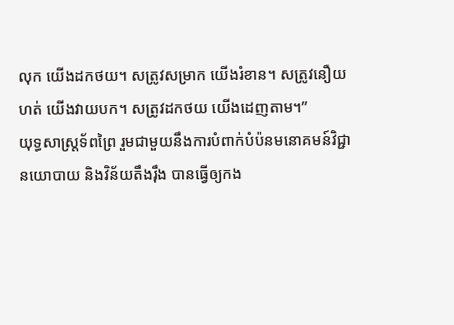លុក យើងដកថយ។ សត្រូវសម្រាក យើងរំខាន។ សត្រូវនឿយហត់ យើងវាយបក។ សត្រូវដកថយ យើងដេញតាម។”
យុទ្ធសាស្រ្តទ័ពព្រៃ រួមជាមួយនឹងការបំពាក់បំប៉នមនោគមន៍វិជ្ជានយោបាយ និងវិន័យតឹងរ៉ឹង បានធ្វើឲ្យកង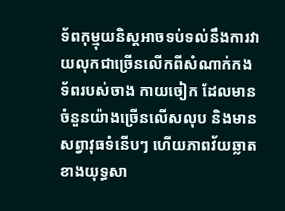ទ័ពកុម្មុយនិស្តអាចទប់ទល់នឹងការវាយលុកជាច្រើនលើកពីសំណាក់កងទ័ពរបស់ចាង កាយចៀក ដែលមានចំនួនយ៉ាងច្រើនលើសលុប និងមានសព្វាវុធទំនើបៗ ហើយភាពវ័យឆ្លាតខាងយុទ្ធសា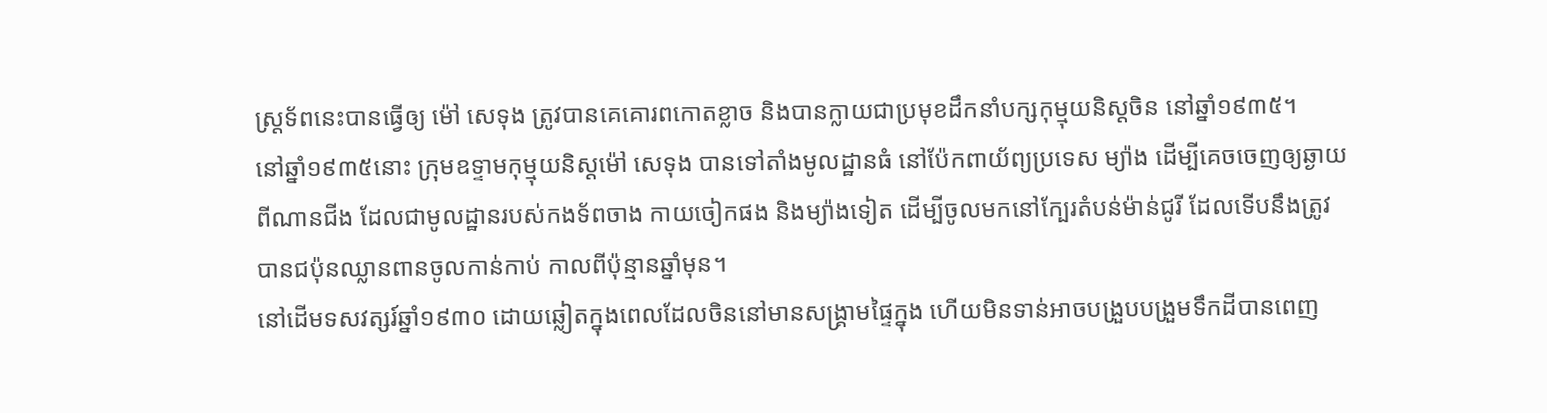ស្រ្តទ័ពនេះបានធ្វើឲ្យ ម៉ៅ សេទុង ត្រូវបានគេគោរពកោតខ្លាច និងបានក្លាយជាប្រមុខដឹកនាំបក្សកុម្មុយនិស្តចិន នៅឆ្នាំ១៩៣៥។
នៅឆ្នាំ១៩៣៥នោះ ក្រុមឧទ្ទាមកុម្មុយនិស្តម៉ៅ សេទុង បានទៅតាំងមូលដ្ឋានធំ នៅប៉ែកពាយ័ព្យប្រទេស ម្យ៉ាង ដើម្បីគេចចេញឲ្យឆ្ងាយពីណានជីង ដែលជាមូលដ្ឋានរបស់កងទ័ពចាង កាយចៀកផង និងម្យ៉ាងទៀត ដើម្បីចូលមកនៅក្បែរតំបន់ម៉ាន់ជូរី ដែលទើបនឹងត្រូវបានជប៉ុនឈ្លានពានចូលកាន់កាប់ កាលពីប៉ុន្មានឆ្នាំមុន។
នៅដើមទសវត្សរ៍ឆ្នាំ១៩៣០ ដោយឆ្លៀតក្នុងពេលដែលចិននៅមានសង្រ្គាមផ្ទៃក្នុង ហើយមិនទាន់អាចបង្រួបបង្រួមទឹកដីបានពេញ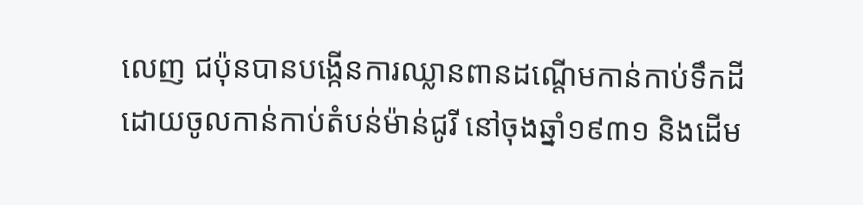លេញ ជប៉ុនបានបង្កើនការឈ្លានពានដណ្តើមកាន់កាប់ទឹកដី ដោយចូលកាន់កាប់តំបន់ម៉ាន់ជូរី នៅចុងឆ្នាំ១៩៣១ និងដើម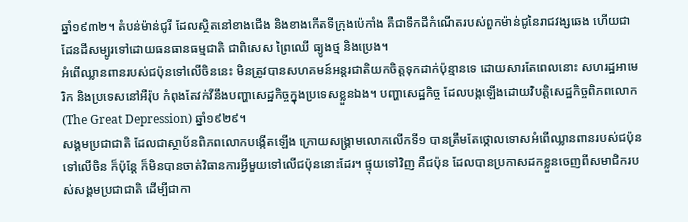ឆ្នាំ១៩៣២។ តំបន់ម៉ាន់ជូរី ដែលស្ថិតនៅខាងជើង និងខាងកើតទីក្រុងប៉េកាំង គឺជាទឹកដីកំណើតរបស់ពួកម៉ាន់ជូនៃរាជវង្សឆេង ហើយជាដែនដីសម្បូរទៅដោយធនធានធម្មជាតិ ជាពិសេស ព្រៃឈើ ធ្យូងថ្ម និងប្រេង។
អំពើឈ្លានពានរបស់ជប៉ុនទៅលើចិននេះ មិនត្រូវបានសហគមន៍អន្តរជាតិយកចិត្តទុកដាក់ប៉ុន្មានទេ ដោយសារតែពេលនោះ សហរដ្ឋអាមេរិក និងប្រទេសនៅអឺរ៉ុប កំពុងតែវក់វីនឹងបញ្ហាសេដ្ឋកិច្ចក្នុងប្រទេសខ្លួនឯង។ បញ្ហាសេដ្ឋកិច្ច ដែលបង្កឡើងដោយវិបត្តិសេដ្ឋកិច្ចពិភពលោក (The Great Depression) ឆ្នាំ១៩២៩។
សង្គមប្រជាជាតិ ដែលជាស្ថាប័នពិភពលោកបង្កើតឡើង ក្រោយសង្រ្គាមលោកលើកទី១ បានត្រឹមតែថ្កោលទោសអំពើឈ្លានពានរបស់ជប៉ុនទៅលើចិន ក៏ប៉ុន្តែ ក៏មិនបានចាត់វិធានការអ្វីមួយទៅលើជប៉ុននោះដែរ។ ផ្ទុយទៅវិញ គឺជប៉ុន ដែលបានប្រកាសដកខ្លួនចេញពីសមាជិករបស់សង្គមប្រជាជាតិ ដើម្បីជាកា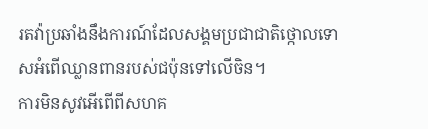រតវ៉ាប្រឆាំងនឹងការណ៍ដែលសង្គមប្រជាជាតិថ្កោលទោសអំពើឈ្លានពានរបស់ជប៉ុនទៅលើចិន។
ការមិនសូវអើពើពីសហគ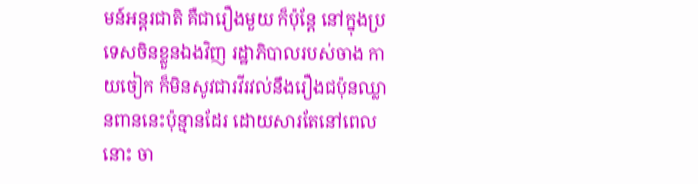មន៍អន្តរជាតិ គឺជារឿងមួយ ក៏ប៉ុន្តែ នៅក្នុងប្រទេសចិនខ្លួនឯងវិញ រដ្ឋាភិបាលរបស់ចាង កាយចៀក ក៏មិនសូវជារវីរវល់នឹងរឿងជប៉ុនឈ្លានពាននេះប៉ុន្មានដែរ ដោយសារតែនៅពេលនោះ ចា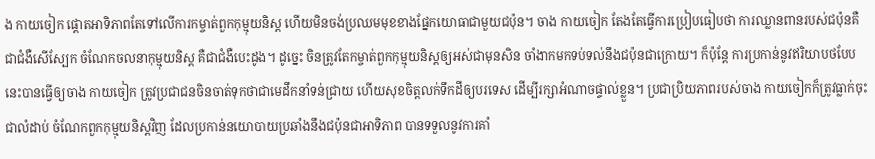ង កាយចៀក ផ្តោតអាទិភាពតែទៅលើការកម្ចាត់ពួកកុម្មុយនិស្ត ហើយមិនចង់ប្រឈមមុខខាងផ្នែកយោធាជាមួយជប៉ុន។ ចាង កាយចៀក តែងតែធ្វើការប្រៀបធៀបថា ការឈ្លានពានរបស់ជប៉ុនគឺជាជំងឺសើស្បែក ចំណែកចលនាកុម្មុយនិស្ត គឺជាជំងឺបេះដូង។ ដូច្នេះ ចិនត្រូវតែកម្ចាត់ពួកកុម្មុយនិស្តឲ្យអស់ជាមុនសិន ចាំងាកមកទប់ទល់នឹងជប៉ុនជាក្រោយ។ ក៏ប៉ុន្តែ ការប្រកាន់នូវឥរិយាបថបែបនេះបានធ្វើឲ្យចាង កាយចៀក ត្រូវប្រជាជនចិនចាត់ទុកថាជាមេដឹកនាំទន់ជ្រាយ ហើយសុខចិត្តលក់ទឹកដីឲ្យបរទេស ដើម្បីរក្សាអំណាចផ្ទាល់ខ្លួន។ ប្រជាប្រិយភាពរបស់ចាង កាយចៀកក៏ត្រូវធ្លាក់ចុះជាលំដាប់ ចំណែកពួកកុម្មុយនិស្តវិញ ដែលប្រកាន់នយោបាយប្រឆាំងនឹងជប៉ុនជាអាទិភាព បានទទួលនូវការគាំ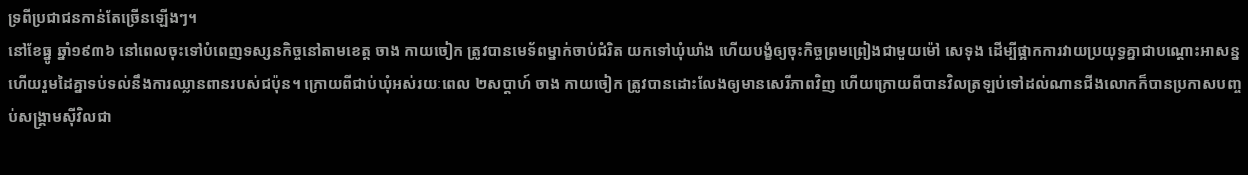ទ្រពីប្រជាជនកាន់តែច្រើនឡើងៗ។
នៅខែធ្នូ ឆ្នាំ១៩៣៦ នៅពេលចុះទៅបំពេញទស្សនកិច្ចនៅតាមខេត្ត ចាង កាយចៀក ត្រូវបានមេទ័ពម្នាក់ចាប់ជំរិត យកទៅឃុំឃាំង ហើយបង្ខំឲ្យចុះកិច្ចព្រមព្រៀងជាមួយម៉ៅ សេទុង ដើម្បីផ្អាកការវាយប្រយុទ្ធគ្នាជាបណ្តោះអាសន្ន ហើយរួមដៃគ្នាទប់ទល់នឹងការឈ្លានពានរបស់ជប៉ុន។ ក្រោយពីជាប់ឃុំអស់រយៈពេល ២សប្តាហ៍ ចាង កាយចៀក ត្រូវបានដោះលែងឲ្យមានសេរីភាពវិញ ហើយក្រោយពីបានវិលត្រឡប់ទៅដល់ណានជីងលោកក៏បានប្រកាសបញ្ចប់សង្រ្គាមស៊ីវិលជា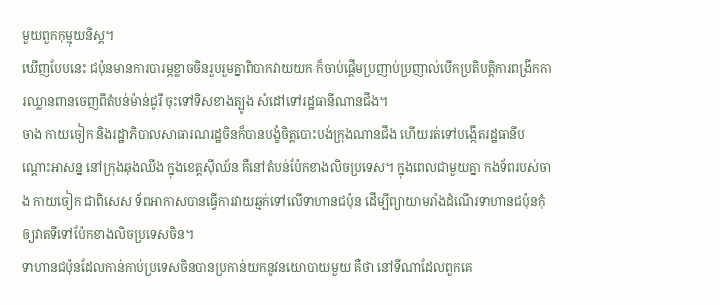មួយពួកកុម្មុយនិស្ត។
ឃើញបែបនេះ ជប៉ុនមានការបារម្ភខ្លាចចិនរួបរួមគ្នាពិបាកវាយយក ក៏ចាប់ផ្តើមប្រញាប់ប្រញាល់បើកប្រតិបត្តិការពង្រីកការឈ្លានពានចេញពីតំបន់ម៉ាន់ជូរី ចុះទៅទិសខាងត្បូង សំដៅទៅរដ្ឋធានីណានជីង។
ចាង កាយចៀក និងរដ្ឋាភិបាលសាធារណរដ្ឋចិនក៏បានបង្ខំចិត្តបោះបង់ក្រុងណានជីង ហើយរត់ទៅបង្កើតរដ្ឋធានីបណ្តោះអាសន្ន នៅក្រុងឆុងឈីង ក្នុងខេត្តស៊ីឈ័ន គឺនៅតំបន់ប៉ែកខាងលិចប្រទេស។ ក្នុងពេលជាមួយគ្នា កងទ័ពរបស់ចាង កាយចៀក ជាពិសេស ទ័ពអាកាសបានធ្វើការវាយឆ្មក់ទៅលើទាហានជប៉ុន ដើម្បីព្យាយាមរាំងដំណើរទាហានជប៉ុនកុំឲ្យវាតទីទៅប៉ែកខាងលិចប្រទេសចិន។
ទាហានជប៉ុនដែលកាន់កាប់ប្រទេសចិនបានប្រកាន់យកនូវនយោបាយមួយ គឺថា នៅទីណាដែលពួកគេ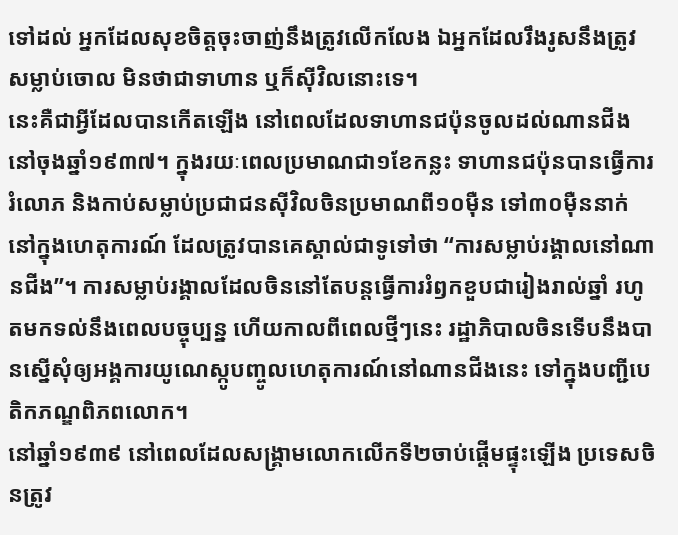ទៅដល់ អ្នកដែលសុខចិត្តចុះចាញ់នឹងត្រូវលើកលែង ឯអ្នកដែលរឹងរូសនឹងត្រូវសម្លាប់ចោល មិនថាជាទាហាន ឬក៏ស៊ីវិលនោះទេ។
នេះគឺជាអ្វីដែលបានកើតឡើង នៅពេលដែលទាហានជប៉ុនចូលដល់ណានជីង នៅចុងឆ្នាំ១៩៣៧។ ក្នុងរយៈពេលប្រមាណជា១ខែកន្លះ ទាហានជប៉ុនបានធ្វើការរំលោភ និងកាប់សម្លាប់ប្រជាជនស៊ីវិលចិនប្រមាណពី១០ម៉ឺន ទៅ៣០ម៉ឺននាក់ នៅក្នុងហេតុការណ៍ ដែលត្រូវបានគេស្គាល់ជាទូទៅថា “ការសម្លាប់រង្គាលនៅណានជីង”។ ការសម្លាប់រង្គាលដែលចិននៅតែបន្តធ្វើការរំឭកខួបជារៀងរាល់ឆ្នាំ រហូតមកទល់នឹងពេលបច្ចុប្បន្ន ហើយកាលពីពេលថ្មីៗនេះ រដ្ឋាភិបាលចិនទើបនឹងបានស្នើសុំឲ្យអង្គការយូណេស្កូបញ្ចូលហេតុការណ៍នៅណានជីងនេះ ទៅក្នុងបញ្ជីបេតិកភណ្ឌពិភពលោក។
នៅឆ្នាំ១៩៣៩ នៅពេលដែលសង្រ្គាមលោកលើកទី២ចាប់ផ្តើមផ្ទុះឡើង ប្រទេសចិនត្រូវ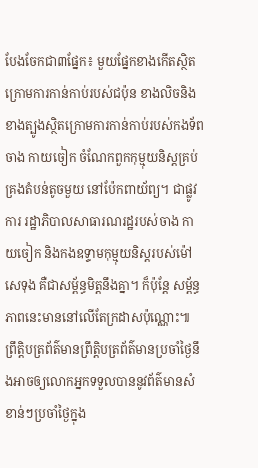បែងចែកជា៣ផ្នែក៖ មួយផ្នែកខាងកើតស្ថិតក្រោមការកាន់កាប់របស់ជប៉ុន ខាងលិចនិងខាងត្បូងស្ថិតក្រោមការកាន់កាប់របស់កងទ័ពចាង កាយចៀក ចំណែកពួកកុម្មុយនិស្តគ្រប់គ្រងតំបន់តូចមួយ នៅប៉ែកពាយ័ព្យ។ ជាផ្លូវការ រដ្ឋាភិបាលសាធារណរដ្ឋរបស់ចាង កាយចៀក និងកងឧទ្ទាមកុម្មុយនិស្តរបស់ម៉ៅ សេទុង គឺជាសម្ព័ន្ធមិត្តនឹងគ្នា។ ក៏ប៉ុន្តែ សម្ព័ន្ធភាពនេះមាននៅលើតែក្រដាសប៉ុណ្ណោះ៕
ព្រឹត្តិបត្រព័ត៌មានព្រឹត្តិបត្រព័ត៌មានប្រចាំថ្ងៃនឹងអាចឲ្យលោកអ្នកទទួលបាននូវព័ត៌មានសំខាន់ៗប្រចាំថ្ងៃក្នុង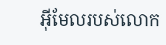អ៊ីមែលរបស់លោក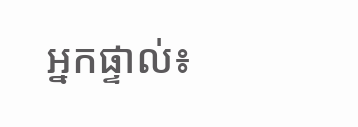អ្នកផ្ទាល់៖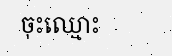ចុះឈ្មោះ